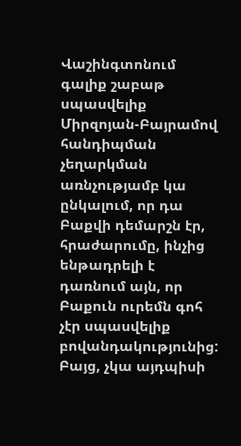Վաշինգտոնում գալիք շաբաթ սպասվելիք Միրզոյան-Բայրամով հանդիպման չեղարկման առնչությամբ կա ընկալում, որ դա Բաքվի դեմարշն էր, հրաժարումը, ինչից ենթադրելի է դառնում այն, որ Բաքուն ուրեմն գոհ չէր սպասվելիք բովանդակությունից: Բայց, չկա այդպիսի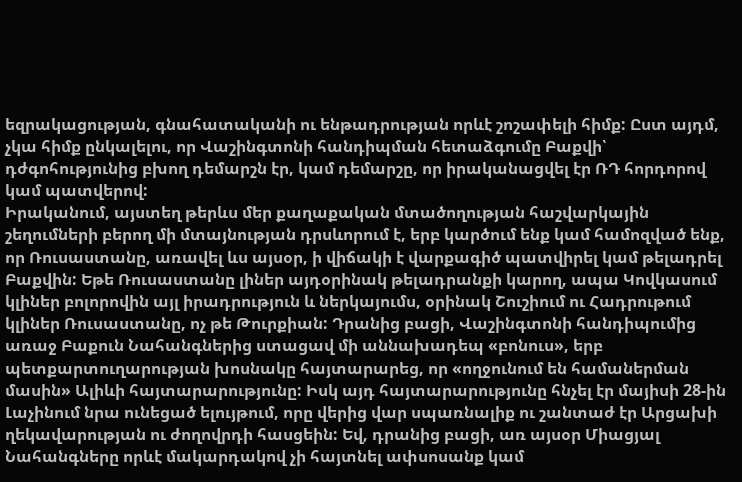եզրակացության, գնահատականի ու ենթադրության որևէ շոշափելի հիմք: Ըստ այդմ, չկա հիմք ընկալելու, որ Վաշինգտոնի հանդիպման հետաձգումը Բաքվի՝ դժգոհությունից բխող դեմարշն էր, կամ դեմարշը, որ իրականացվել էր ՌԴ հորդորով կամ պատվերով:
Իրականում, այստեղ թերևս մեր քաղաքական մտածողության հաշվարկային շեղումների բերող մի մտայնության դրսևորում է, երբ կարծում ենք կամ համոզված ենք, որ Ռուսաստանը, առավել ևս այսօր, ի վիճակի է վարքագիծ պատվիրել կամ թելադրել Բաքվին: Եթե Ռուսաստանը լիներ այդօրինակ թելադրանքի կարող, ապա Կովկասում կլիներ բոլորովին այլ իրադրություն և ներկայումս, օրինակ Շուշիում ու Հադրութում կլիներ Ռուսաստանը, ոչ թե Թուրքիան: Դրանից բացի, Վաշինգտոնի հանդիպումից առաջ Բաքուն Նահանգներից ստացավ մի աննախադեպ «բոնուս», երբ պետքարտուղարության խոսնակը հայտարարեց, որ «ողջունում են համաներման մասին» Ալիևի հայտարարությունը: Իսկ այդ հայտարարությունը հնչել էր մայիսի 28-ին Լաչինում նրա ունեցած ելույթում, որը վերից վար սպառնալիք ու շանտաժ էր Արցախի ղեկավարության ու ժողովրդի հասցեին: Եվ, դրանից բացի, առ այսօր Միացյալ Նահանգները որևէ մակարդակով չի հայտնել ափսոսանք կամ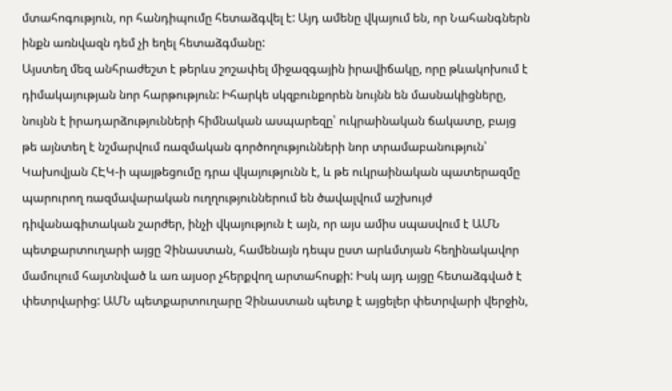մտահոգություն, որ հանդիպումը հետաձգվել է: Այդ ամենը վկայում են, որ Նահանգներն ինքն առնվազն դեմ չի եղել հետաձգմանը:
Այստեղ մեզ անհրաժեշտ է թերևս շոշափել միջազգային իրավիճակը, որը թևակոխում է դիմակայության նոր հարթություն: Իհարկե սկզբունքորեն նույնն են մասնակիցները, նույնն է իրադարձությունների հիմնական ասպարեզը՝ ուկրաինական ճակատը, բայց թե այնտեղ է նշմարվում ռազմական գործողությունների նոր տրամաբանություն՝ Կախովյան ՀԷԿ-ի պայթեցումը դրա վկայությունն է, և թե ուկրաինական պատերազմը պարուրող ռազմավարական ուղղություններում են ծավալվում աշխույժ դիվանագիտական շարժեր, ինչի վկայություն է այն, որ այս ամիս սպասվում է ԱՄՆ պետքարտուղարի այցը Չինաստան, համենայն դեպս ըստ արևմտյան հեղինակավոր մամուլում հայտնված և առ այսօր չհերքվող արտահոսքի: Իսկ այդ այցը հետաձգված է փետրվարից: ԱՄՆ պետքարտուղարը Չինաստան պետք է այցելեր փետրվարի վերջին,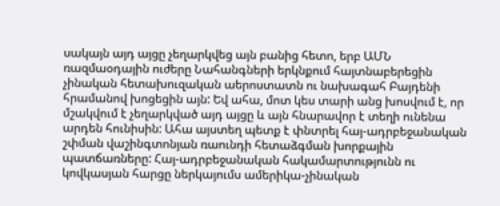սակայն այդ այցը չեղարկվեց այն բանից հետո, երբ ԱՄՆ ռազմաօդային ուժերը Նահանգների երկնքում հայտնաբերեցին չինական հետախուզական աերոստատն ու նախագահ Բայդենի հրամանով խոցեցին այն: Եվ ահա, մոտ կես տարի անց խոսվում է, որ մշակվում է չեղարկված այդ այցը և այն հնարավոր է տեղի ունենա արդեն հունիսին: Ահա այստեղ պետք է փնտրել հայ-ադրբեջանական շփման վաշինգտոնյան ռաունդի հետաձգման խորքային պատճառները: Հայ-ադրբեջանական հակամարտությունն ու կովկասյան հարցը ներկայումս ամերիկա-չինական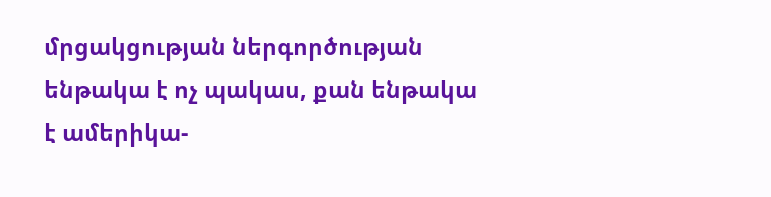մրցակցության ներգործության ենթակա է ոչ պակաս, քան ենթակա է ամերիկա-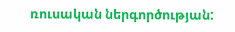ռուսական ներգործության: